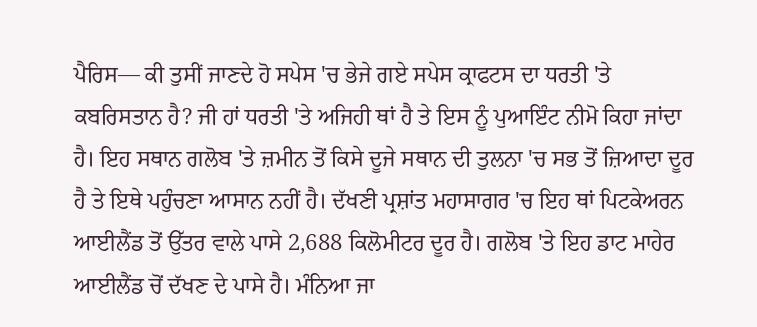ਪੈਰਿਸ— ਕੀ ਤੁਸੀਂ ਜਾਣਦੇ ਹੋ ਸਪੇਸ 'ਚ ਭੇਜੇ ਗਏ ਸਪੇਸ ਕ੍ਰਾਫਟਸ ਦਾ ਧਰਤੀ 'ਤੇ ਕਬਰਿਸਤਾਨ ਹੈ? ਜੀ ਹਾਂ ਧਰਤੀ 'ਤੇ ਅਜਿਹੀ ਥਾਂ ਹੈ ਤੇ ਇਸ ਨੂੰ ਪੁਆਇੰਟ ਨੀਮੋ ਕਿਹਾ ਜਾਂਦਾ ਹੈ। ਇਹ ਸਥਾਨ ਗਲੋਬ 'ਤੇ ਜ਼ਮੀਨ ਤੋਂ ਕਿਸੇ ਦੂਜੇ ਸਥਾਨ ਦੀ ਤੁਲਨਾ 'ਚ ਸਭ ਤੋਂ ਜ਼ਿਆਦਾ ਦੂਰ ਹੈ ਤੇ ਇਥੇ ਪਹੁੰਚਣਾ ਆਸਾਨ ਨਹੀਂ ਹੈ। ਦੱਖਣੀ ਪ੍ਰਸ਼ਾਂਤ ਮਹਾਸਾਗਰ 'ਚ ਇਹ ਥਾਂ ਪਿਟਕੇਅਰਨ ਆਈਲੈਂਡ ਤੋਂ ਉੱਤਰ ਵਾਲੇ ਪਾਸੇ 2,688 ਕਿਲੋਮੀਟਰ ਦੂਰ ਹੈ। ਗਲੋਬ 'ਤੇ ਇਹ ਡਾਟ ਮਾਹੇਰ ਆਈਲੈਂਡ ਚੋਂ ਦੱਖਣ ਦੇ ਪਾਸੇ ਹੈ। ਮੰਨਿਆ ਜਾ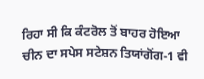ਰਿਹਾ ਸੀ ਕਿ ਕੰਟਰੋਲ ਤੋਂ ਬਾਹਰ ਹੋਇਆ ਚੀਨ ਦਾ ਸਪੇਸ ਸਟੇਸ਼ਨ ਤਿਯਾਂਗੋਂਗ-1 ਵੀ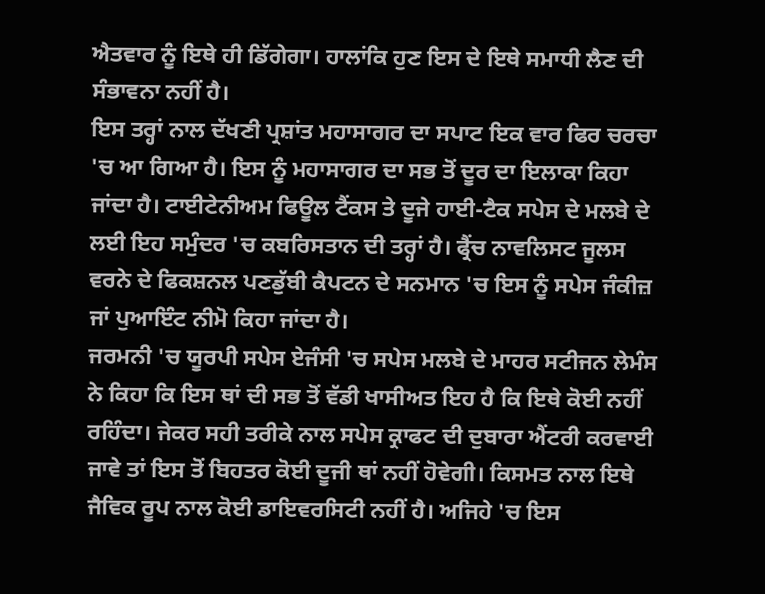ਐਤਵਾਰ ਨੂੰ ਇਥੇ ਹੀ ਡਿੱਗੇਗਾ। ਹਾਲਾਂਕਿ ਹੁਣ ਇਸ ਦੇ ਇਥੇ ਸਮਾਧੀ ਲੈਣ ਦੀ ਸੰਭਾਵਨਾ ਨਹੀਂ ਹੈ।
ਇਸ ਤਰ੍ਹਾਂ ਨਾਲ ਦੱਖਣੀ ਪ੍ਰਸ਼ਾਂਤ ਮਹਾਸਾਗਰ ਦਾ ਸਪਾਟ ਇਕ ਵਾਰ ਫਿਰ ਚਰਚਾ 'ਚ ਆ ਗਿਆ ਹੈ। ਇਸ ਨੂੰ ਮਹਾਸਾਗਰ ਦਾ ਸਭ ਤੋਂ ਦੂਰ ਦਾ ਇਲਾਕਾ ਕਿਹਾ ਜਾਂਦਾ ਹੈ। ਟਾਈਟੇਨੀਅਮ ਫਿਊਲ ਟੈਂਕਸ ਤੇ ਦੂਜੇ ਹਾਈ-ਟੈਕ ਸਪੇਸ ਦੇ ਮਲਬੇ ਦੇ ਲਈ ਇਹ ਸਮੁੰਦਰ 'ਚ ਕਬਰਿਸਤਾਨ ਦੀ ਤਰ੍ਹਾਂ ਹੈ। ਫ੍ਰੈਂਚ ਨਾਵਲਿਸਟ ਜੂਲਸ ਵਰਨੇ ਦੇ ਫਿਕਸ਼ਨਲ ਪਣਡੁੱਬੀ ਕੈਪਟਨ ਦੇ ਸਨਮਾਨ 'ਚ ਇਸ ਨੂੰ ਸਪੇਸ ਜੰਕੀਜ਼ ਜਾਂ ਪੁਆਇੰਟ ਨੀਮੋ ਕਿਹਾ ਜਾਂਦਾ ਹੈ।
ਜਰਮਨੀ 'ਚ ਯੂਰਪੀ ਸਪੇਸ ਏਜੰਸੀ 'ਚ ਸਪੇਸ ਮਲਬੇ ਦੇ ਮਾਹਰ ਸਟੀਜਨ ਲੇਮੰਸ ਨੇ ਕਿਹਾ ਕਿ ਇਸ ਥਾਂ ਦੀ ਸਭ ਤੋਂ ਵੱਡੀ ਖਾਸੀਅਤ ਇਹ ਹੈ ਕਿ ਇਥੇ ਕੋਈ ਨਹੀਂ ਰਹਿੰਦਾ। ਜੇਕਰ ਸਹੀ ਤਰੀਕੇ ਨਾਲ ਸਪੇਸ ਕ੍ਰਾਫਟ ਦੀ ਦੁਬਾਰਾ ਐਂਟਰੀ ਕਰਵਾਈ ਜਾਵੇ ਤਾਂ ਇਸ ਤੋਂ ਬਿਹਤਰ ਕੋਈ ਦੂਜੀ ਥਾਂ ਨਹੀਂ ਹੋਵੇਗੀ। ਕਿਸਮਤ ਨਾਲ ਇਥੇ ਜੈਵਿਕ ਰੂਪ ਨਾਲ ਕੋਈ ਡਾਇਵਰਸਿਟੀ ਨਹੀਂ ਹੈ। ਅਜਿਹੇ 'ਚ ਇਸ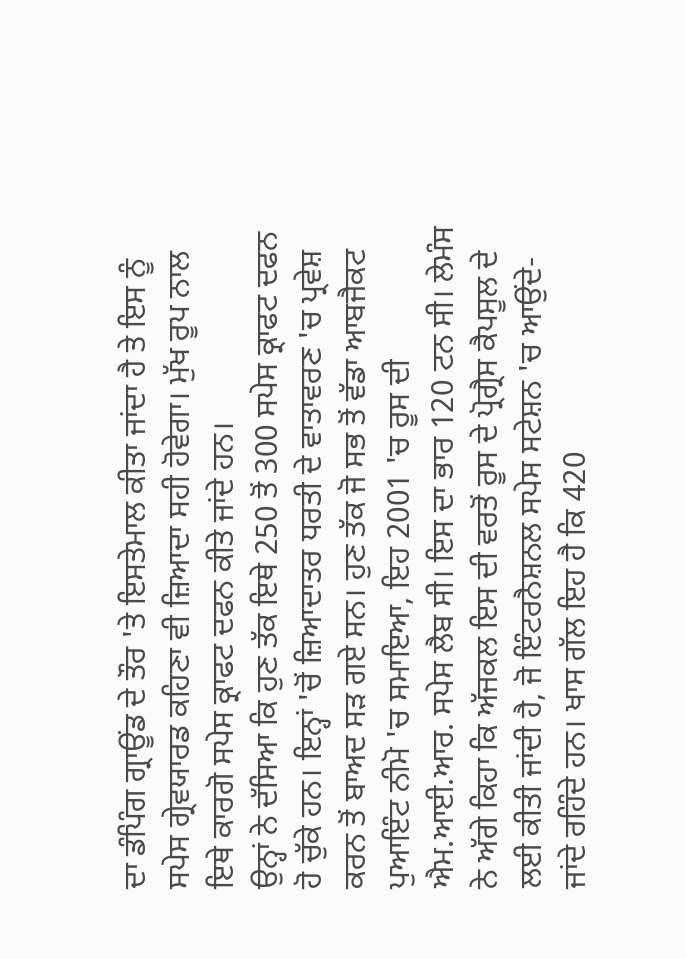ਦਾ ਡੰਪਿੰਗ ਗ੍ਰਾਊਂਡ ਦੇ ਤੌਰ 'ਤੇ ਇਸਤੇਮਾਲ ਕੀਤਾ ਜਾਂਦਾ ਹੈ ਤੇ ਇਸ ਨੂੰ ਸਪੇਸ ਗ੍ਰੇਵਯਾਰਡ ਕਹਿਣਾ ਵੀ ਜ਼ਿਆਦਾ ਸਹੀ ਹੋਵੇਗਾ। ਮੁੱਖ ਰੂਪ ਨਾਲ ਇਥੇ ਕਾਰਗੋ ਸਪੇਸ ਕ੍ਰਾਫਟ ਦਫਨ ਕੀਤੇ ਜਾਂਦੇ ਹਨ।
ਉਨ੍ਹਾਂ ਨੇ ਦੱਸਿਆ ਕਿ ਹੁਣ ਤੱਕ ਇਥੇ 250 ਤੋਂ 300 ਸਪੇਸ ਕ੍ਰਾਫਟ ਦਫਨ ਹੋ ਚੁੱਕੇ ਹਨ। ਇਨ੍ਹਾਂ 'ਚੋਂ ਜ਼ਿਆਦਾਤਰ ਧਰਤੀ ਦੇ ਵਾਤਾਵਰਣ 'ਚ ਪ੍ਰਵੇਸ਼ ਕਰਨ ਤੋਂ ਬਾਅਦ ਸੜ ਗਏ ਸਨ। ਹੁਣ ਤੱਕ ਜੋ ਸਭ ਤੋਂ ਵੱਡਾ ਆਬਜੈਕਟ ਪੁਆਇੰਟ ਨੀਮੋ 'ਚ ਸਮਾਇਆ, ਇਹ 2001 'ਚ ਰੂਸ ਦੀ ਐਮ.ਆਈ.ਆਰ. ਸਪੇਸ ਲੈਬ ਸੀ। ਇਸ ਦਾ ਭਾਰ 120 ਟਨ ਸੀ। ਲੇਮੰਸ ਨੇ ਅੱਗੇ ਕਿਹਾ ਕਿ ਅੱਜਕਲ ਇਸ ਦੀ ਵਰਤੋਂ ਰੂਸ ਦੇ ਪ੍ਰੋਗ੍ਰੈਸ ਕੈਪਸੂਲ ਦੇ ਲਈ ਕੀਤੀ ਜਾਂਦੀ ਹੈ, ਜੋ ਇੰਟਰਨੈਸ਼ਨਲ ਸਪੇਸ ਸਟੇਸ਼ਨ 'ਚ ਆਉਂਦੇ-ਜਾਂਦੇ ਰਹਿੰਦੇ ਹਨ। ਖਾਸ ਗੱਲ ਇਹ ਹੈ ਕਿ 420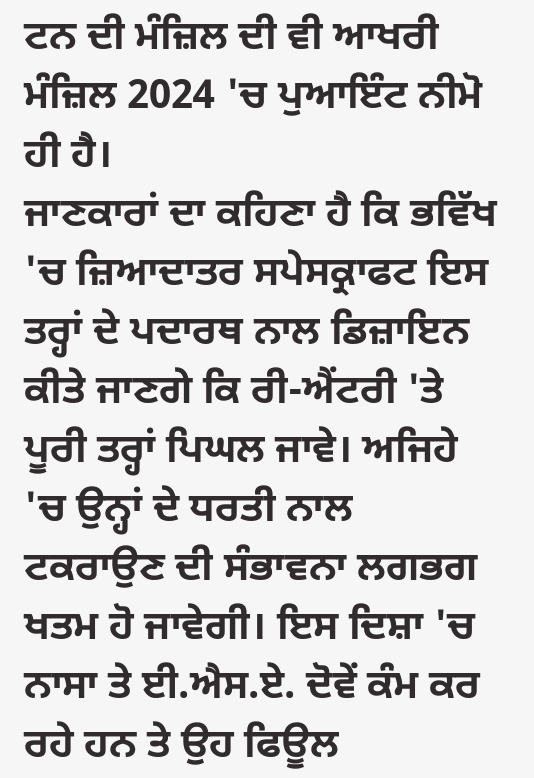ਟਨ ਦੀ ਮੰਜ਼ਿਲ ਦੀ ਵੀ ਆਖਰੀ ਮੰਜ਼ਿਲ 2024 'ਚ ਪੁਆਇੰਟ ਨੀਮੋ ਹੀ ਹੈ।
ਜਾਣਕਾਰਾਂ ਦਾ ਕਹਿਣਾ ਹੈ ਕਿ ਭਵਿੱਖ 'ਚ ਜ਼ਿਆਦਾਤਰ ਸਪੇਸਕ੍ਰਾਫਟ ਇਸ ਤਰ੍ਹਾਂ ਦੇ ਪਦਾਰਥ ਨਾਲ ਡਿਜ਼ਾਇਨ ਕੀਤੇ ਜਾਣਗੇ ਕਿ ਰੀ-ਐਂਟਰੀ 'ਤੇ ਪੂਰੀ ਤਰ੍ਹਾਂ ਪਿਘਲ ਜਾਵੇ। ਅਜਿਹੇ 'ਚ ਉਨ੍ਹਾਂ ਦੇ ਧਰਤੀ ਨਾਲ ਟਕਰਾਉਣ ਦੀ ਸੰਭਾਵਨਾ ਲਗਭਗ ਖਤਮ ਹੋ ਜਾਵੇਗੀ। ਇਸ ਦਿਸ਼ਾ 'ਚ ਨਾਸਾ ਤੇ ਈ.ਐਸ.ਏ. ਦੋਵੇਂ ਕੰਮ ਕਰ ਰਹੇ ਹਨ ਤੇ ਉਹ ਫਿਊਲ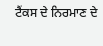ਟੈਂਕਸ ਦੇ ਨਿਰਮਾਣ ਦੇ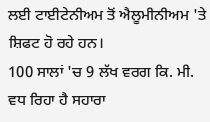ਲਈ ਟਾਈਟੇਨੀਅਮ ਤੋਂ ਐਲੂਮੀਨੀਅਮ 'ਤੇ ਸ਼ਿਫਟ ਹੋ ਰਹੇ ਹਨ।
100 ਸਾਲਾਂ 'ਚ 9 ਲੱਖ ਵਰਗ ਕਿ. ਮੀ. ਵਧ ਰਿਹਾ ਹੈ ਸਹਾਰਾ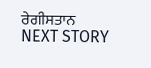ਰੇਗੀਸਤਾਨ
NEXT STORY